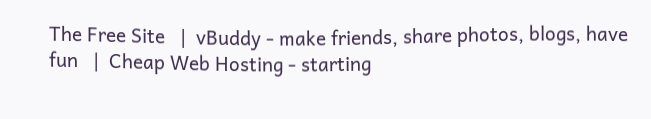The Free Site   |  vBuddy - make friends, share photos, blogs, have fun   |  Cheap Web Hosting - starting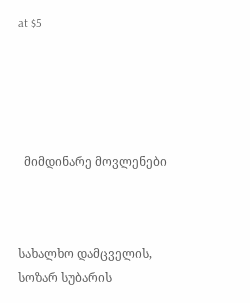at $5





  მიმდინარე მოვლენები



სახალხო დამცველის, სოზარ სუბარის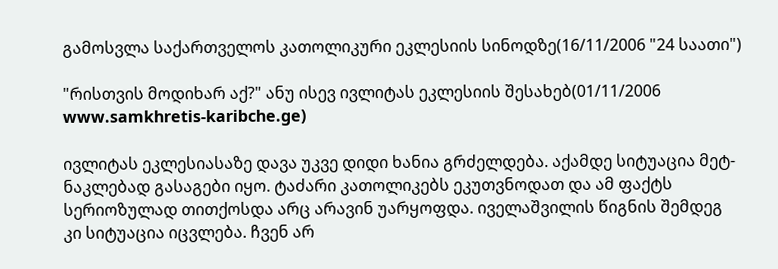გამოსვლა საქართველოს კათოლიკური ეკლესიის სინოდზე(16/11/2006 "24 საათი")

"რისთვის მოდიხარ აქ?" ანუ ისევ ივლიტას ეკლესიის შესახებ(01/11/2006 www.samkhretis-karibche.ge)

ივლიტას ეკლესიასაზე დავა უკვე დიდი ხანია გრძელდება. აქამდე სიტუაცია მეტ-ნაკლებად გასაგები იყო. ტაძარი კათოლიკებს ეკუთვნოდათ და ამ ფაქტს სერიოზულად თითქოსდა არც არავინ უარყოფდა. იველაშვილის წიგნის შემდეგ კი სიტუაცია იცვლება. ჩვენ არ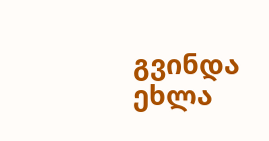გვინდა ეხლა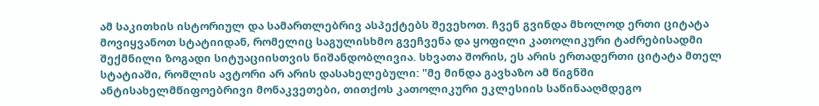ამ საკითხის ისტორიულ და სამართლებრივ ასპექტებს შევეხოთ. ჩვენ გვინდა მხოლოდ ერთი ციტატა მოვიყვანოთ სტატიიდან, რომელიც საგულისხმო გვეჩვენა და ყოფილი კათოლიკური ტაძრებისადმი შექმნილი ზოგადი სიტუაციისთვის ნიშანდობლივია. სხვათა შორის, ეს არის ერთადერთი ციტატა მთელ სტატიაში, რომლის ავტორი არ არის დასახელებული: "მე მინდა გავხაზო ამ წიგნში ანტისახელმწიფოებრივი მონაკვეთები, თითქოს კათოლიკური ეკლესიის საწინააღმდეგო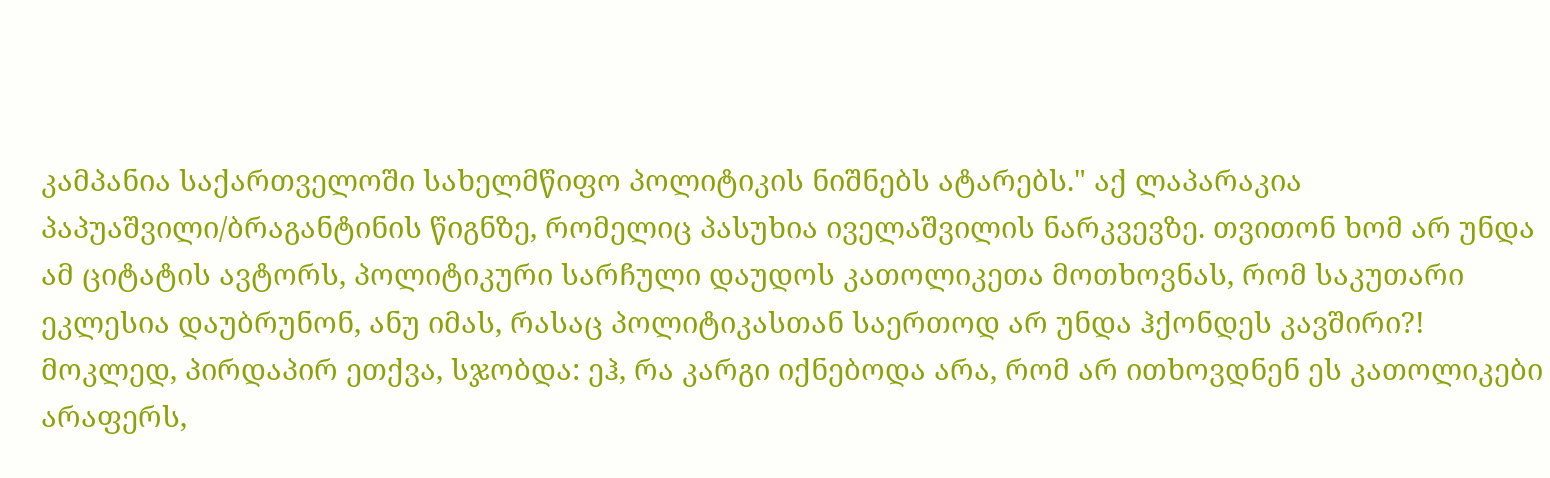კამპანია საქართველოში სახელმწიფო პოლიტიკის ნიშნებს ატარებს." აქ ლაპარაკია პაპუაშვილი/ბრაგანტინის წიგნზე, რომელიც პასუხია იველაშვილის ნარკვევზე. თვითონ ხომ არ უნდა ამ ციტატის ავტორს, პოლიტიკური სარჩული დაუდოს კათოლიკეთა მოთხოვნას, რომ საკუთარი ეკლესია დაუბრუნონ, ანუ იმას, რასაც პოლიტიკასთან საერთოდ არ უნდა ჰქონდეს კავშირი?! მოკლედ, პირდაპირ ეთქვა, სჯობდა: ეჰ, რა კარგი იქნებოდა არა, რომ არ ითხოვდნენ ეს კათოლიკები არაფერს,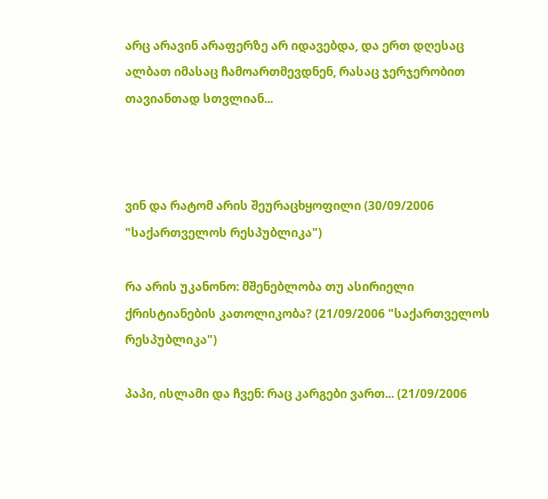არც არავინ არაფერზე არ იდავებდა, და ერთ დღესაც ალბათ იმასაც ჩამოართმევდნენ, რასაც ჯერჯერობით თავიანთად სთვლიან...



ვინ და რატომ არის შეურაცხყოფილი (30/09/2006 "საქართველოს რესპუბლიკა")

რა არის უკანონო: მშენებლობა თუ ასირიელი ქრისტიანების კათოლიკობა? (21/09/2006 "საქართველოს რესპუბლიკა")

პაპი, ისლამი და ჩვენ: რაც კარგები ვართ... (21/09/2006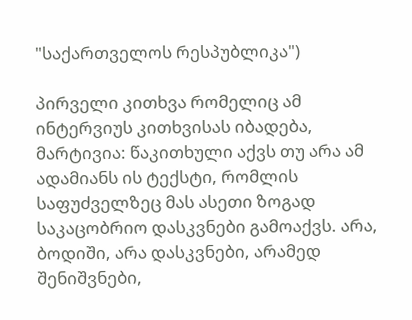"საქართველოს რესპუბლიკა")

პირველი კითხვა რომელიც ამ ინტერვიუს კითხვისას იბადება, მარტივია: წაკითხული აქვს თუ არა ამ ადამიანს ის ტექსტი, რომლის საფუძველზეც მას ასეთი ზოგად საკაცობრიო დასკვნები გამოაქვს. არა, ბოდიში, არა დასკვნები, არამედ შენიშვნები,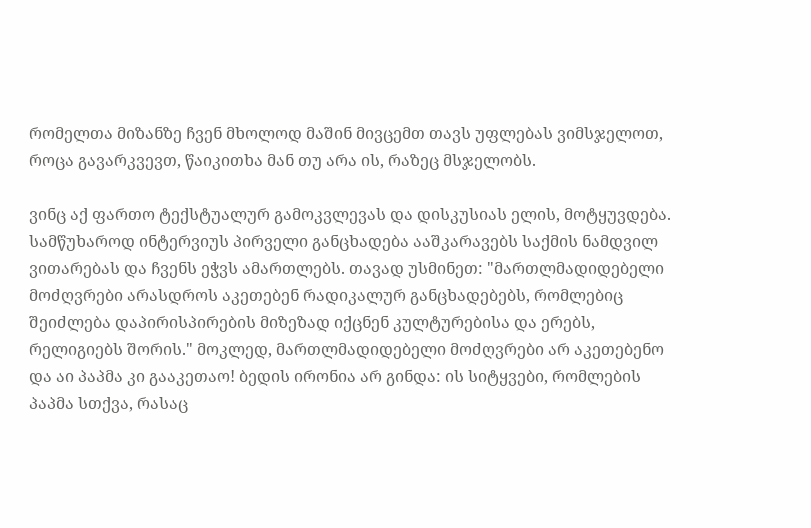რომელთა მიზანზე ჩვენ მხოლოდ მაშინ მივცემთ თავს უფლებას ვიმსჯელოთ, როცა გავარკვევთ, წაიკითხა მან თუ არა ის, რაზეც მსჯელობს.

ვინც აქ ფართო ტექსტუალურ გამოკვლევას და დისკუსიას ელის, მოტყუვდება. სამწუხაროდ ინტერვიუს პირველი განცხადება ააშკარავებს საქმის ნამდვილ ვითარებას და ჩვენს ეჭვს ამართლებს. თავად უსმინეთ: "მართლმადიდებელი მოძღვრები არასდროს აკეთებენ რადიკალურ განცხადებებს, რომლებიც შეიძლება დაპირისპირების მიზეზად იქცნენ კულტურებისა და ერებს, რელიგიებს შორის." მოკლედ, მართლმადიდებელი მოძღვრები არ აკეთებენო და აი პაპმა კი გააკეთაო! ბედის ირონია არ გინდა: ის სიტყვები, რომლების პაპმა სთქვა, რასაც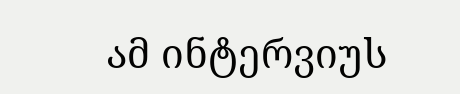ამ ინტერვიუს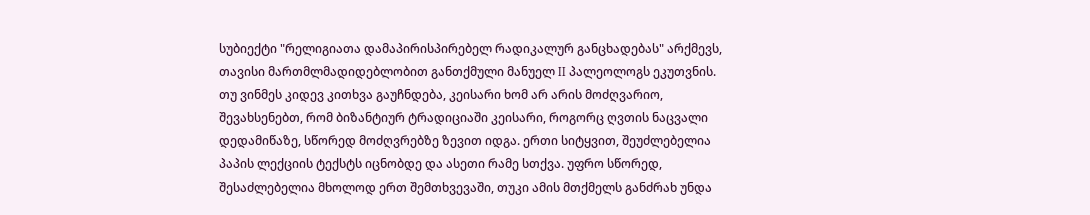სუბიექტი "რელიგიათა დამაპირისპირებელ რადიკალურ განცხადებას" არქმევს, თავისი მართმლმადიდებლობით განთქმული მანუელ II პალეოლოგს ეკუთვნის. თუ ვინმეს კიდევ კითხვა გაუჩნდება, კეისარი ხომ არ არის მოძღვარიო, შევახსენებთ, რომ ბიზანტიურ ტრადიციაში კეისარი, როგორც ღვთის ნაცვალი დედამიწაზე, სწორედ მოძღვრებზე ზევით იდგა. ერთი სიტყვით, შეუძლებელია პაპის ლექციის ტექსტს იცნობდე და ასეთი რამე სთქვა. უფრო სწორედ, შესაძლებელია მხოლოდ ერთ შემთხვევაში, თუკი ამის მთქმელს განძრახ უნდა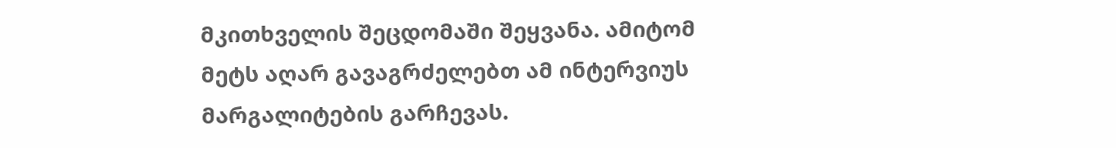მკითხველის შეცდომაში შეყვანა. ამიტომ მეტს აღარ გავაგრძელებთ ამ ინტერვიუს მარგალიტების გარჩევას.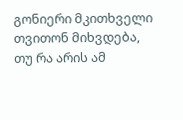გონიერი მკითხველი თვითონ მიხვდება, თუ რა არის ამ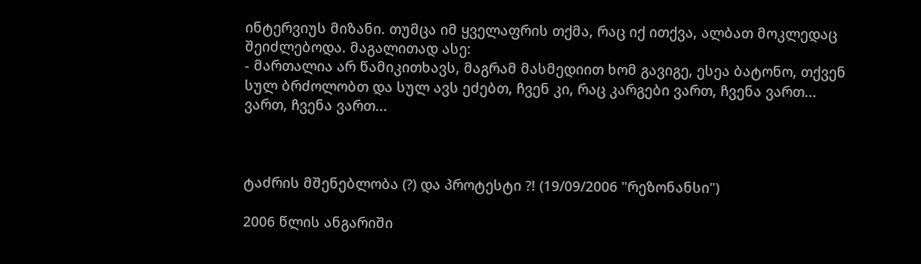ინტერვიუს მიზანი. თუმცა იმ ყველაფრის თქმა, რაც იქ ითქვა, ალბათ მოკლედაც შეიძლებოდა. მაგალითად ასე:
- მართალია არ წამიკითხავს, მაგრამ მასმედიით ხომ გავიგე, ესეა ბატონო, თქვენ სულ ბრძოლობთ და სულ ავს ეძებთ, ჩვენ კი, რაც კარგები ვართ, ჩვენა ვართ...
ვართ, ჩვენა ვართ...



ტაძრის მშენებლობა (?) და პროტესტი ?! (19/09/2006 "რეზონანსი")

2006 წლის ანგარიში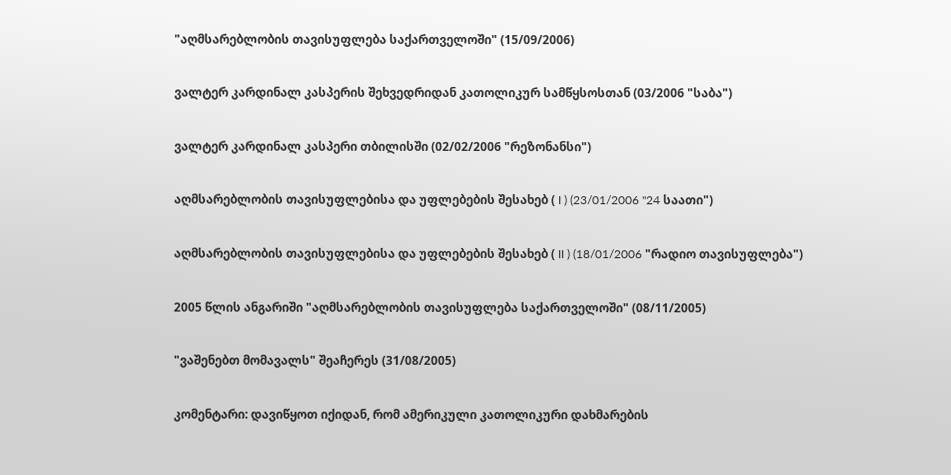"აღმსარებლობის თავისუფლება საქართველოში" (15/09/2006)

ვალტერ კარდინალ კასპერის შეხვედრიდან კათოლიკურ სამწყსოსთან (03/2006 "საბა")

ვალტერ კარდინალ კასპერი თბილისში (02/02/2006 "რეზონანსი")

აღმსარებლობის თავისუფლებისა და უფლებების შესახებ ( I ) (23/01/2006 "24 საათი")

აღმსარებლობის თავისუფლებისა და უფლებების შესახებ ( II ) (18/01/2006 "რადიო თავისუფლება")

2005 წლის ანგარიში "აღმსარებლობის თავისუფლება საქართველოში" (08/11/2005)

"ვაშენებთ მომავალს" შეაჩერეს (31/08/2005)

კომენტარი: დავიწყოთ იქიდან, რომ ამერიკული კათოლიკური დახმარების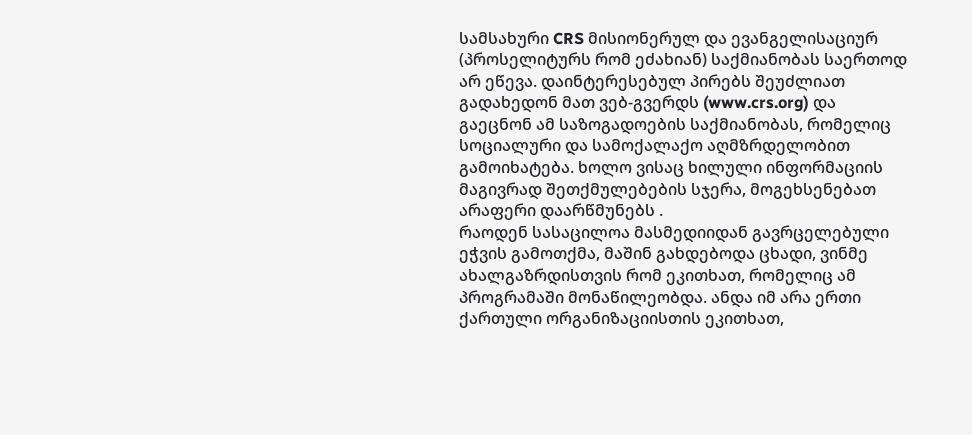სამსახური CRS მისიონერულ და ევანგელისაციურ (პროსელიტურს რომ ეძახიან) საქმიანობას საერთოდ არ ეწევა. დაინტერესებულ პირებს შეუძლიათ გადახედონ მათ ვებ-გვერდს (www.crs.org) და გაეცნონ ამ საზოგადოების საქმიანობას, რომელიც სოციალური და სამოქალაქო აღმზრდელობით გამოიხატება. ხოლო ვისაც ხილული ინფორმაციის მაგივრად შეთქმულებების სჯერა, მოგეხსენებათ არაფერი დაარწმუნებს .
რაოდენ სასაცილოა მასმედიიდან გავრცელებული ეჭვის გამოთქმა, მაშინ გახდებოდა ცხადი, ვინმე ახალგაზრდისთვის რომ ეკითხათ, რომელიც ამ პროგრამაში მონაწილეობდა. ანდა იმ არა ერთი ქართული ორგანიზაციისთის ეკითხათ,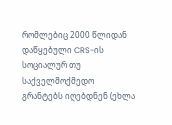რომლებიც 2000 წლიდან დაწყებული CRS-ის სოციალურ თუ საქველმოქმედო გრანტებს იღებდნენ (ეხლა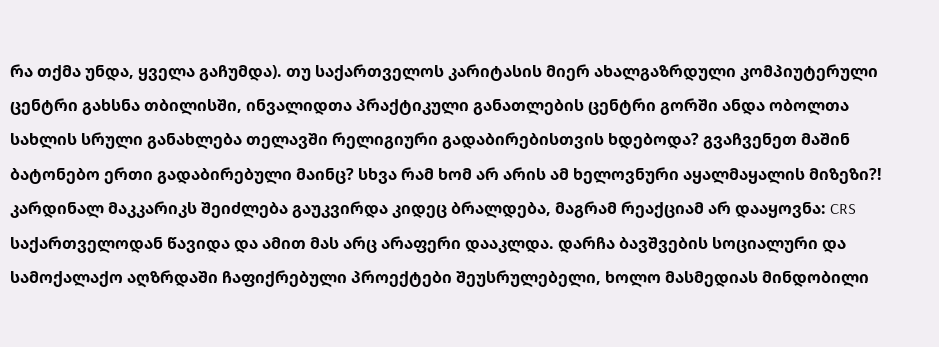რა თქმა უნდა, ყველა გაჩუმდა). თუ საქართველოს კარიტასის მიერ ახალგაზრდული კომპიუტერული ცენტრი გახსნა თბილისში, ინვალიდთა პრაქტიკული განათლების ცენტრი გორში ანდა ობოლთა სახლის სრული განახლება თელავში რელიგიური გადაბირებისთვის ხდებოდა? გვაჩვენეთ მაშინ ბატონებო ერთი გადაბირებული მაინც? სხვა რამ ხომ არ არის ამ ხელოვნური აყალმაყალის მიზეზი?! კარდინალ მაკკარიკს შეიძლება გაუკვირდა კიდეც ბრალდება, მაგრამ რეაქციამ არ დააყოვნა: CRS საქართველოდან წავიდა და ამით მას არც არაფერი დააკლდა. დარჩა ბავშვების სოციალური და სამოქალაქო აღზრდაში ჩაფიქრებული პროექტები შეუსრულებელი, ხოლო მასმედიას მინდობილი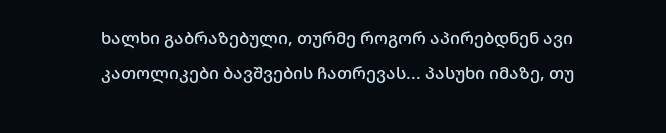ხალხი გაბრაზებული, თურმე როგორ აპირებდნენ ავი კათოლიკები ბავშვების ჩათრევას... პასუხი იმაზე, თუ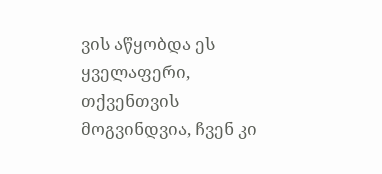ვის აწყობდა ეს ყველაფერი, თქვენთვის მოგვინდვია, ჩვენ კი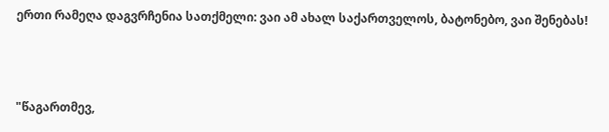ერთი რამეღა დაგვრჩენია სათქმელი: ვაი ამ ახალ საქართველოს, ბატონებო, ვაი შენებას!



"წაგართმევ,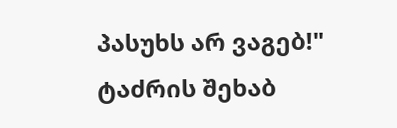პასუხს არ ვაგებ!" ტაძრის შეხაბ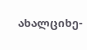ახალციხე-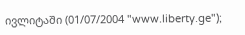ივლიტაში (01/07/2004 "www.liberty.ge");